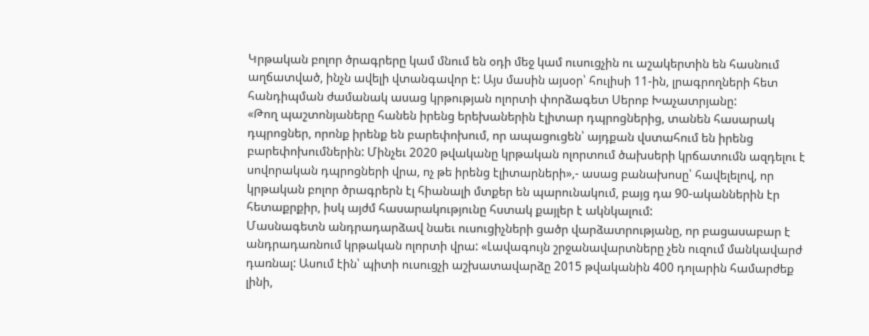Կրթական բոլոր ծրագրերը կամ մնում են օդի մեջ կամ ուսուցչին ու աշակերտին են հասնում աղճատված, ինչն ավելի վտանգավոր է: Այս մասին այսօր՝ հուլիսի 11-ին, լրագրողների հետ հանդիպման ժամանակ ասաց կրթության ոլորտի փորձագետ Սերոբ Խաչատրյանը:
«Թող պաշտոնյաները հանեն իրենց երեխաներին էլիտար դպրոցներից, տանեն հասարակ դպրոցներ, որոնք իրենք են բարեփոխում, որ ապացուցեն՝ այդքան վստահում են իրենց բարեփոխումներին: Մինչեւ 2020 թվականը կրթական ոլորտում ծախսերի կրճատումն ազդելու է սովորական դպրոցների վրա, ոչ թե իրենց էլիտարների»,- ասաց բանախոսը՝ հավելելով, որ կրթական բոլոր ծրագրերն էլ հիանալի մտքեր են պարունակում, բայց դա 90-ականներին էր հետաքրքիր, իսկ այժմ հասարակությունը հստակ քայլեր է ակնկալում:
Մասնագետն անդրադարձավ նաեւ ուսուցիչների ցածր վարձատրությանը, որ բացասաբար է անդրադառնում կրթական ոլորտի վրա: «Լավագույն շրջանավարտները չեն ուզում մանկավարժ դառնալ: Ասում էին՝ պիտի ուսուցչի աշխատավարձը 2015 թվականին 400 դոլարին համարժեք լինի,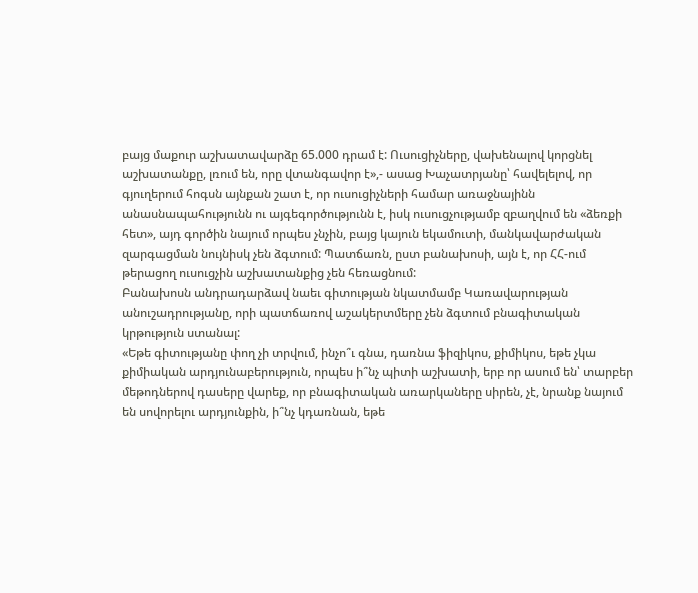բայց մաքուր աշխատավարձը 65.000 դրամ է: Ուսուցիչները, վախենալով կորցնել աշխատանքը, լռում են, որը վտանգավոր է»,- ասաց Խաչատրյանը՝ հավելելով, որ գյուղերում հոգսն այնքան շատ է, որ ուսուցիչների համար առաջնայինն անասնապահությունն ու այգեգործությունն է, իսկ ուսուցչությամբ զբաղվում են «ձեռքի հետ», այդ գործին նայում որպես չնչին, բայց կայուն եկամուտի, մանկավարժական զարգացման նույնիսկ չեն ձգտում: Պատճառն, ըստ բանախոսի, այն է, որ ՀՀ-ում թերացող ուսուցչին աշխատանքից չեն հեռացնում:
Բանախոսն անդրադարձավ նաեւ գիտության նկատմամբ Կառավարության անուշադրությանը, որի պատճառով աշակերտմերը չեն ձգտում բնագիտական կրթություն ստանալ:
«Եթե գիտությանը փող չի տրվում, ինչո՞ւ գնա, դառնա ֆիզիկոս, քիմիկոս, եթե չկա քիմիական արդյունաբերություն, որպես ի՞նչ պիտի աշխատի, երբ որ ասում են՝ տարբեր մեթոդներով դասերը վարեք, որ բնագիտական առարկաները սիրեն, չէ, նրանք նայում են սովորելու արդյունքին, ի՞նչ կդառնան, եթե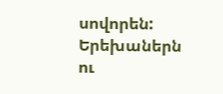սովորեն: Երեխաներն ու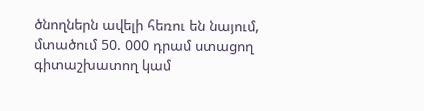ծնողներն ավելի հեռու են նայում, մտածում 50. 000 դրամ ստացող գիտաշխատող կամ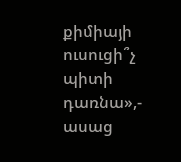քիմիայի ուսուցի՞չ պիտի դառնա»,- ասաց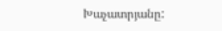Խաչատրյանը: